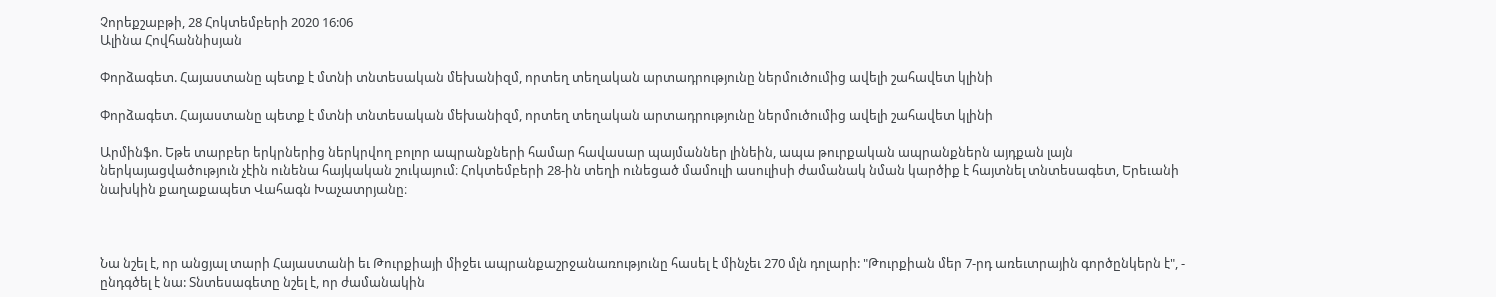Չորեքշաբթի, 28 Հոկտեմբերի 2020 16:06
Ալինա Հովհաննիսյան

Փորձագետ. Հայաստանը պետք է մտնի տնտեսական մեխանիզմ, որտեղ տեղական արտադրությունը ներմուծումից ավելի շահավետ կլինի

Փորձագետ. Հայաստանը պետք է մտնի տնտեսական մեխանիզմ, որտեղ տեղական արտադրությունը ներմուծումից ավելի շահավետ կլինի

Արմինֆո. Եթե տարբեր երկրներից ներկրվող բոլոր ապրանքների համար հավասար պայմաններ լինեին, ապա թուրքական ապրանքներն այդքան լայն ներկայացվածություն չէին ունենա հայկական շուկայում։ Հոկտեմբերի 28-ին տեղի ունեցած մամուլի ասուլիսի ժամանակ նման կարծիք է հայտնել տնտեսագետ, Երեւանի նախկին քաղաքապետ Վահագն Խաչատրյանը։



Նա նշել է, որ անցյալ տարի Հայաստանի եւ Թուրքիայի միջեւ ապրանքաշրջանառությունը հասել է մինչեւ 270 մլն դոլարի: "Թուրքիան մեր 7-րդ առեւտրային գործընկերն է", - ընդգծել է նա: Տնտեսագետը նշել է, որ ժամանակին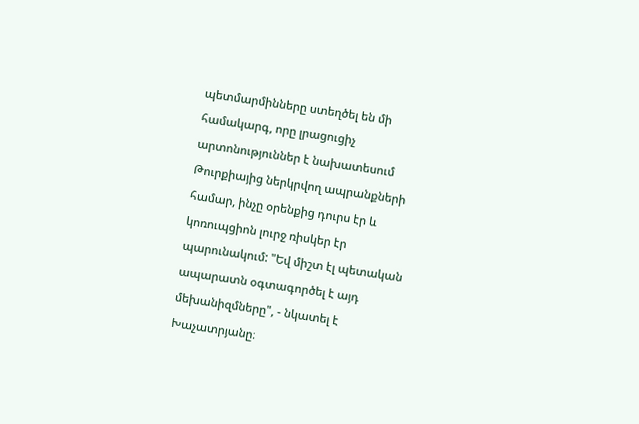պետմարմինները ստեղծել են մի համակարգ, որը լրացուցիչ արտոնություններ է նախատեսում Թուրքիայից ներկրվող ապրանքների համար, ինչը օրենքից դուրս էր և կոռուպցիոն լուրջ ռիսկեր էր պարունակում: "Եվ միշտ էլ պետական ապարատն օգտագործել է այդ մեխանիզմները", - նկատել է Խաչատրյանը։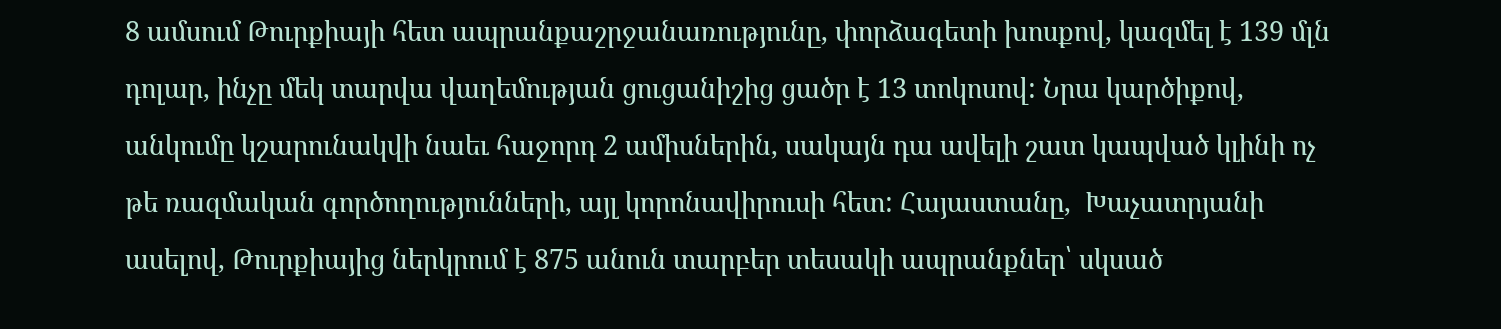8 ամսում Թուրքիայի հետ ապրանքաշրջանառությունը, փորձագետի խոսքով, կազմել է 139 մլն դոլար, ինչը մեկ տարվա վաղեմության ցուցանիշից ցածր է 13 տոկոսով: Նրա կարծիքով, անկումը կշարունակվի նաեւ հաջորդ 2 ամիսներին, սակայն դա ավելի շատ կապված կլինի ոչ թե ռազմական գործողությունների, այլ կորոնավիրուսի հետ: Հայաստանը,  Խաչատրյանի ասելով, Թուրքիայից ներկրում է 875 անուն տարբեր տեսակի ապրանքներ՝ սկսած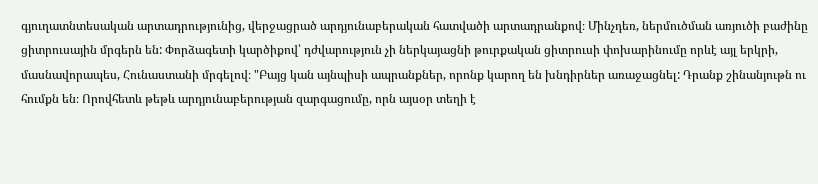գյուղատնտեսական արտադրությունից, վերջացրած արդյունաբերական հատվածի արտադրանքով։ Մինչդեռ, ներմուծման առյուծի բաժինը  ցիտրուսային մրգերն են: Փորձագետի կարծիքով՝ դժվարություն չի ներկայացնի թուրքական ցիտրուսի փոխարինումը որևէ այլ երկրի, մասնավորապես, Հունաստանի մրգելով։ "Բայց կան այնպիսի ապրանքներ, որոնք կարող են խնդիրներ առաջացնել: Դրանք շինանյութն ու հումքն են։ Որովհետև թեթև արդյունաբերության զարգացումը, որն այսօր տեղի է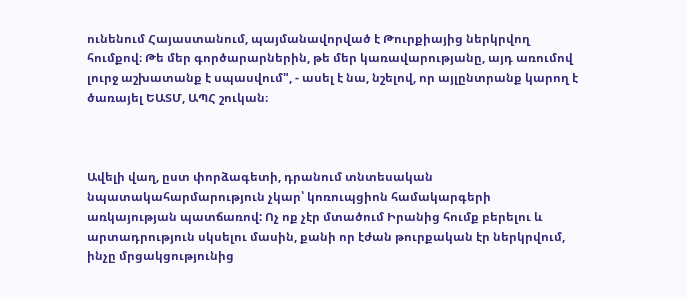ունենում Հայաստանում, պայմանավորված է Թուրքիայից ներկրվող հումքով։ Թե մեր գործարարներին, թե մեր կառավարությանը, այդ առումով լուրջ աշխատանք է սպասվում", - ասել է նա, նշելով, որ այլընտրանք կարող է ծառայել ԵԱՏՄ, ԱՊՀ շուկան։



Ավելի վաղ, ըստ փորձագետի, դրանում տնտեսական նպատակահարմարություն չկար՝ կոռուպցիոն համակարգերի առկայության պատճառով: Ոչ ոք չէր մտածում Իրանից հումք բերելու և արտադրություն սկսելու մասին, քանի որ էժան թուրքական էր ներկրվում, ինչը մրցակցությունից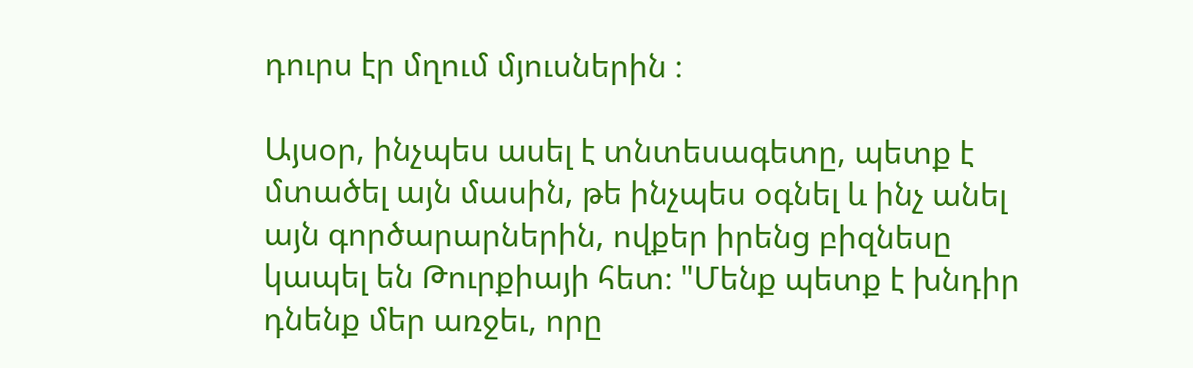դուրս էր մղում մյուսներին ։

Այսօր, ինչպես ասել է տնտեսագետը, պետք է մտածել այն մասին, թե ինչպես օգնել և ինչ անել այն գործարարներին, ովքեր իրենց բիզնեսը կապել են Թուրքիայի հետ։ "Մենք պետք է խնդիր դնենք մեր առջեւ, որը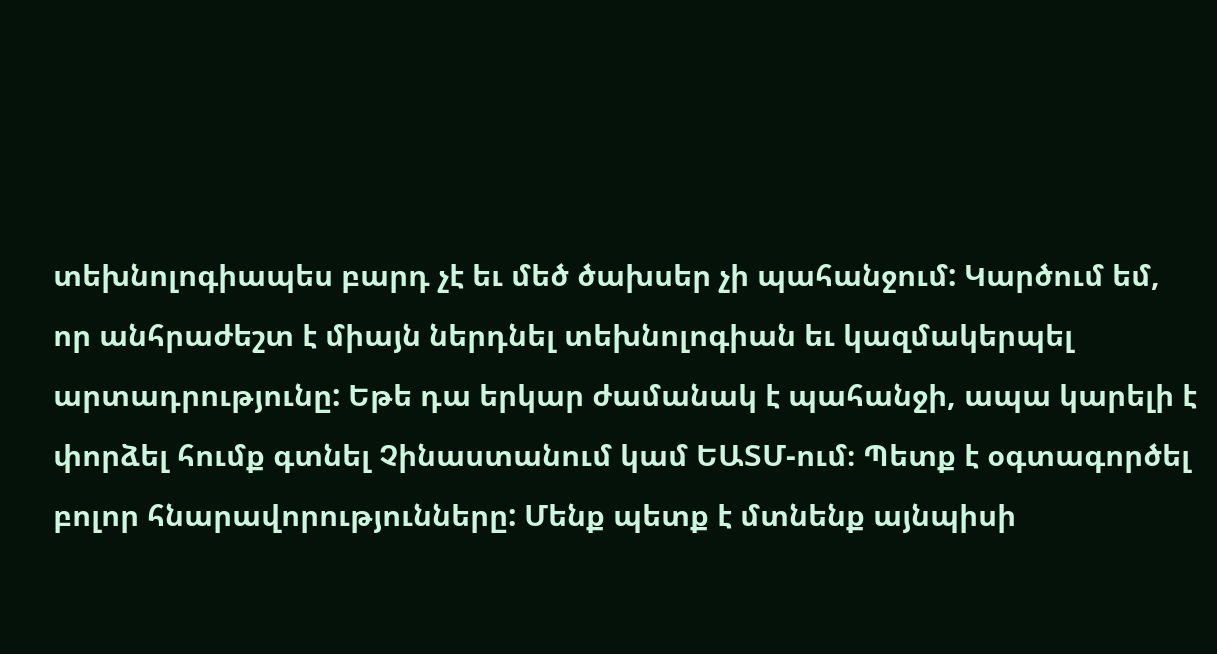տեխնոլոգիապես բարդ չէ եւ մեծ ծախսեր չի պահանջում: Կարծում եմ, որ անհրաժեշտ է միայն ներդնել տեխնոլոգիան եւ կազմակերպել արտադրությունը: Եթե դա երկար ժամանակ է պահանջի, ապա կարելի է փորձել հումք գտնել Չինաստանում կամ ԵԱՏՄ-ում։ Պետք է օգտագործել բոլոր հնարավորությունները: Մենք պետք է մտնենք այնպիսի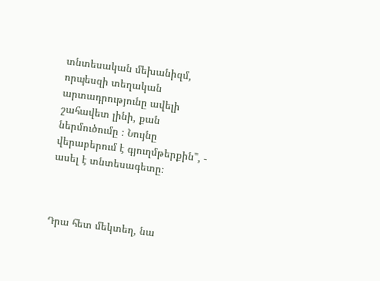տնտեսական մեխանիզմ, որպեսզի տեղական արտադրությունը ավելի շահավետ լինի, քան ներմուծումը ։ Նույնը վերաբերում է գյուղմթերքին", - ասել է տնտեսագետը։



Դրա հետ մեկտեղ, նա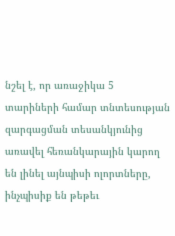նշել է, որ առաջիկա 5 տարիների համար տնտեսության զարգացման տեսանկյունից առավել հեռանկարային կարող են լինել այնպիսի ոլորտները, ինչպիսիք են թեթեւ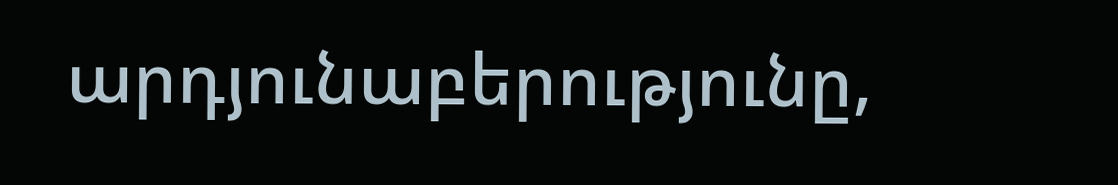արդյունաբերությունը,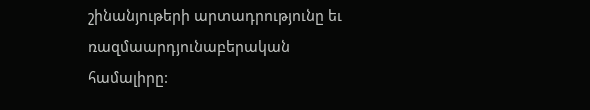շինանյութերի արտադրությունը եւ ռազմաարդյունաբերական համալիրը: